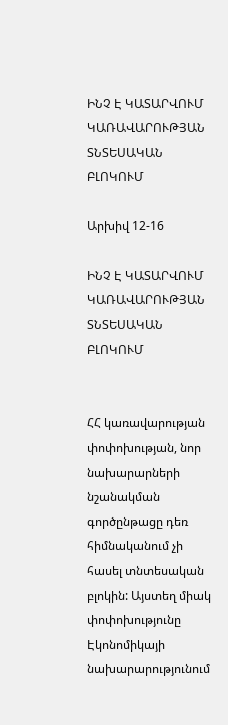ԻՆՉ Է ԿԱՏԱՐՎՈՒՄ ԿԱՌԱՎԱՐՈՒԹՅԱՆ ՏՆՏԵՍԱԿԱՆ ԲԼՈԿՈՒՄ

Արխիվ 12-16

ԻՆՉ Է ԿԱՏԱՐՎՈՒՄ ԿԱՌԱՎԱՐՈՒԹՅԱՆ ՏՆՏԵՍԱԿԱՆ ԲԼՈԿՈՒՄ


ՀՀ կառավարության փոփոխության, նոր նախարարների նշանակման գործընթացը դեռ հիմնականում չի հասել տնտեսական բլոկին: Այստեղ միակ փոփոխությունը Էկոնոմիկայի նախարարությունում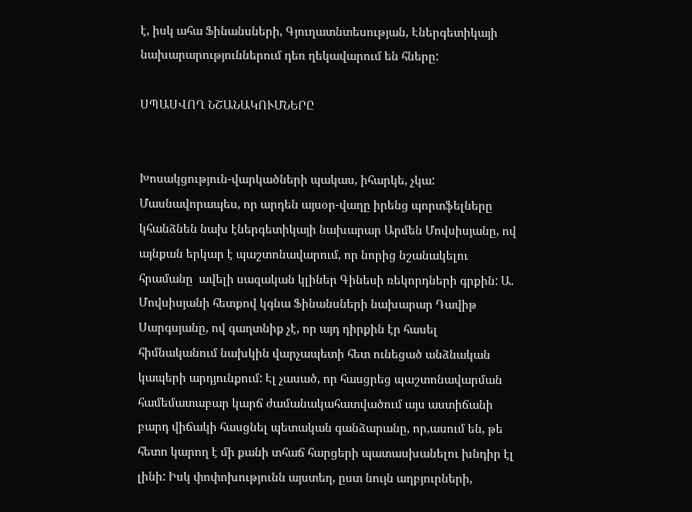է, իսկ ահա Ֆինանսների, Գյուղատնտեսության, Էներգետիկայի նախարարություններում դեռ ղեկավարում են հները:

ՍՊԱՍՎՈՂ ՆՇԱՆԱԿՈՒՄՆԵՐԸ


Խոսակցություն-վարկածների պակաս, իհարկե, չկա: Մասնավորապես, որ արդեն այսօր-վաղը իրենց պորտֆելները կհանձնեն նախ էներգետիկայի նախարար Արմեն Մովսիսյանը, ով այնքան երկար է պաշտոնավարում, որ նորից նշանակելու հրամանը  ավելի սազական կլիներ Գինեսի ռեկորդների գրքին: Ա. Մովսիսյանի հետքով կգնա Ֆինանսների նախարար Դավիթ Սարգսյանը, ով գաղտնիք չէ, որ այդ դիրքին էր հասել հիմնականում նախկին վարչապետի հետ ունեցած անձնական կապերի արդյունքում: Էլ չասած, որ հասցրեց պաշտոնավարման համեմատաբար կարճ ժամանակահատվածում այս աստիճանի բարդ վիճակի հասցնել պետական գանձարանը, որ,ասում են, թե հետո կարող է մի քանի տհաճ հարցերի պատասխանելու խնդիր էլ լինի: Իսկ փոփոխությունն այստեղ, ըստ նույն աղբյուրների,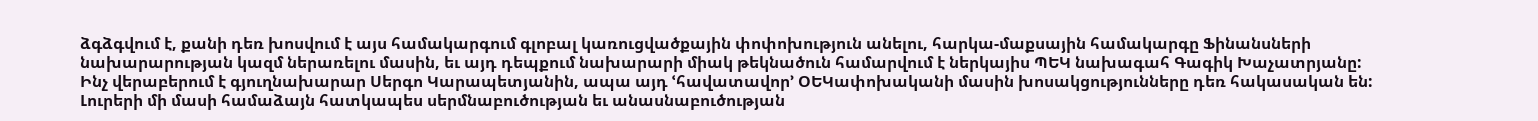ձգձգվում է, քանի դեռ խոսվում է այս համակարգում գլոբալ կառուցվածքային փոփոխություն անելու, հարկա-մաքսային համակարգը Ֆինանսների նախարարության կազմ ներառելու մասին, եւ այդ դեպքում նախարարի միակ թեկնածուն համարվում է ներկայիս ՊԵԿ նախագահ Գագիկ Խաչատրյանը:
Ինչ վերաբերում է գյուղնախարար Սերգո Կարապետյանին, ապա այդ ՙհավատավոր՚ ՕԵԿափոխականի մասին խոսակցությունները դեռ հակասական են: Լուրերի մի մասի համաձայն հատկապես սերմնաբուծության եւ անասնաբուծության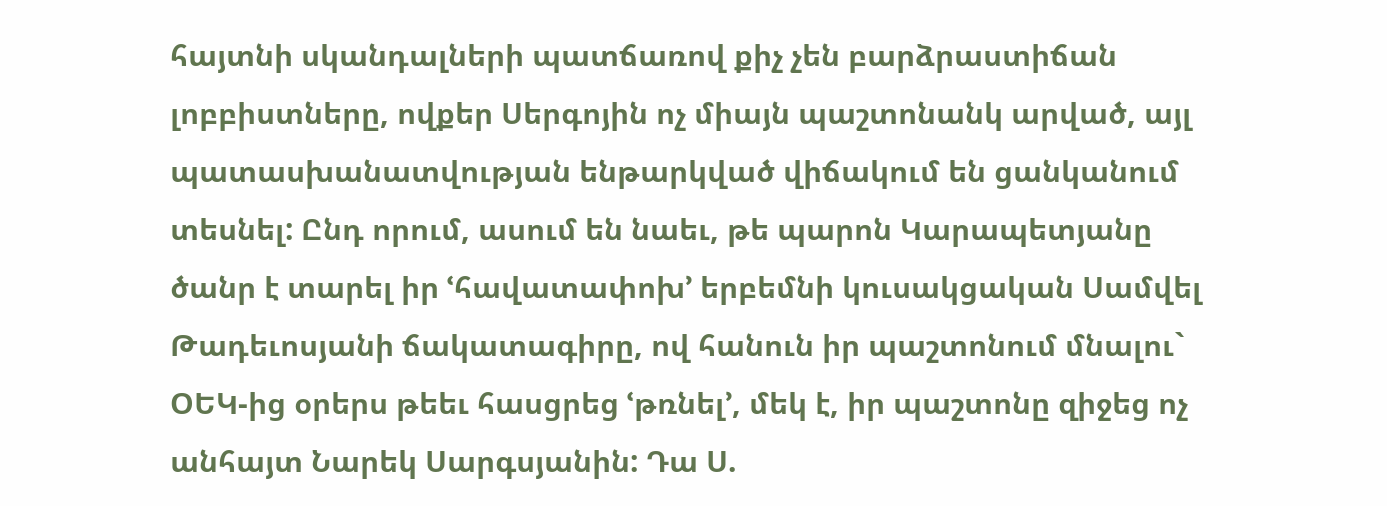հայտնի սկանդալների պատճառով քիչ չեն բարձրաստիճան լոբբիստները, ովքեր Սերգոյին ոչ միայն պաշտոնանկ արված, այլ պատասխանատվության ենթարկված վիճակում են ցանկանում տեսնել: Ընդ որում, ասում են նաեւ, թե պարոն Կարապետյանը ծանր է տարել իր ՙհավատափոխ՚ երբեմնի կուսակցական Սամվել Թադեւոսյանի ճակատագիրը, ով հանուն իր պաշտոնում մնալու` ՕԵԿ-ից օրերս թեեւ հասցրեց ՙթռնել՚, մեկ է, իր պաշտոնը զիջեց ոչ անհայտ Նարեկ Սարգսյանին: Դա Ս.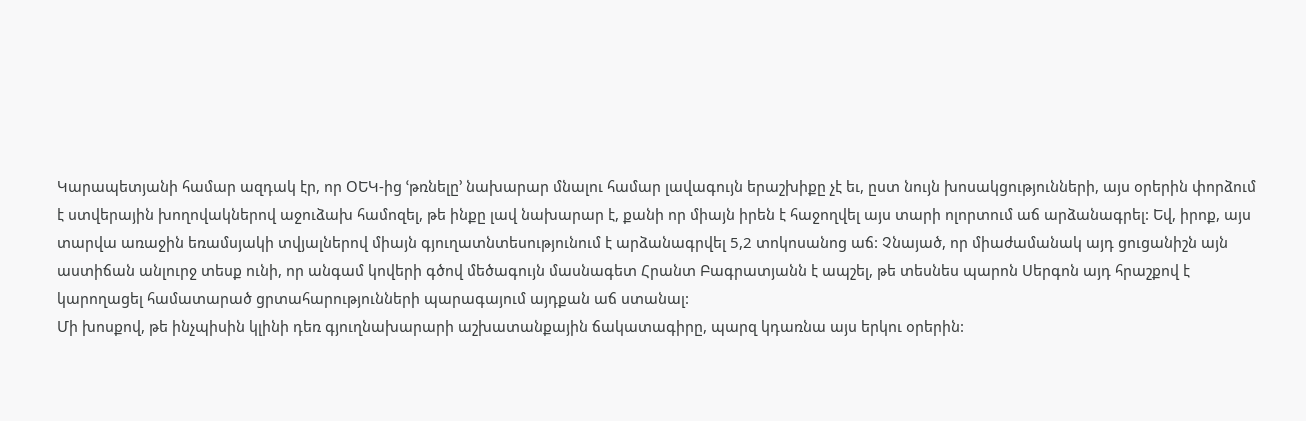Կարապետյանի համար ազդակ էր, որ ՕԵԿ-ից ՙթռնելը՚ նախարար մնալու համար լավագույն երաշխիքը չէ եւ, ըստ նույն խոսակցությունների, այս օրերին փորձում է ստվերային խողովակներով աջուձախ համոզել, թե ինքը լավ նախարար է, քանի որ միայն իրեն է հաջողվել այս տարի ոլորտում աճ արձանագրել: Եվ, իրոք, այս տարվա առաջին եռամսյակի տվյալներով միայն գյուղատնտեսությունում է արձանագրվել 5,2 տոկոսանոց աճ: Չնայած, որ միաժամանակ այդ ցուցանիշն այն աստիճան անլուրջ տեսք ունի, որ անգամ կովերի գծով մեծագույն մասնագետ Հրանտ Բագրատյանն է ապշել, թե տեսնես պարոն Սերգոն այդ հրաշքով է կարողացել համատարած ցրտահարությունների պարագայում այդքան աճ ստանալ:
Մի խոսքով, թե ինչպիսին կլինի դեռ գյուղնախարարի աշխատանքային ճակատագիրը, պարզ կդառնա այս երկու օրերին: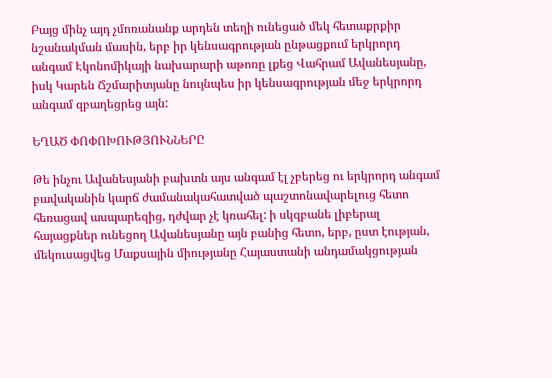Բայց մինչ այդ չմոռանանք արդեն տեղի ունեցած մեկ հետաքրքիր նշանակման մասին, երբ իր կենսագրության ընթացքում երկրորդ անգամ Էկոնոմիկայի նախարարի աթոռը լքեց Վահրամ Ավանեսյանը, իսկ Կարեն Ճշմարիտյանը նույնպես իր կենսագրության մեջ երկրորդ անգամ զբաղեցրեց այն:

ԵՂԱԾ ՓՈՓՈԽՈՒԹՅՈՒՆՆԵՐԸ

Թե ինչու Ավանեսյանի բախտն այս անգամ էլ չբերեց ու երկրորդ անգամ բավականին կարճ ժամանակահատված պաշտոնավարելուց հետո հեռացավ ասպարեզից, դժվար չէ կռահել: ի սկզբանե լիբերալ հայացքներ ունեցող Ավանեսյանը այն բանից հետո, երբ, ըստ էության, մեկուսացվեց Մաքսային միությանը Հայաստանի անդամակցության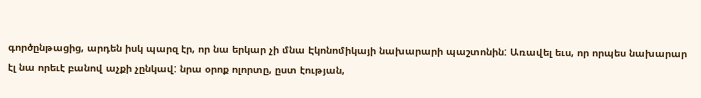գործընթացից, արդեն իսկ պարզ էր, որ նա երկար չի մնա Էկոնոմիկայի նախարարի պաշտոնին: Առավել եւս, որ որպես նախարար էլ նա որեւէ բանով աչքի չընկավ: նրա օրոք ոլորտը, ըստ էության,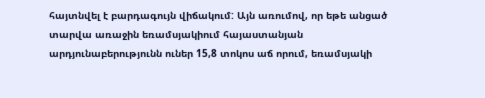հայտնվել է բարդագույն վիճակում: Այն առումով, որ եթե անցած տարվա առաջին եռամսյակիում հայաստանյան արդյունաբերությունն ուներ 15,8 տոկոս աճ որում, եռամսյակի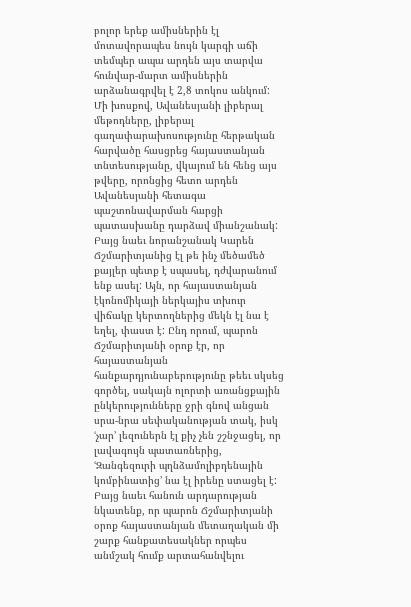բոլոր երեք ամիսներին էլ մոտավորապես նույն կարգի աճի տեմպեր ապա արդեն այս տարվա հունվար-մարտ ամիսներին արձանագրվել է 2,8 տոկոս անկում: Մի խոսքով, Ավանեսյանի լիբերալ մեթոդները, լիբերալ գաղափարախոսությունը հերթական հարվածը հասցրեց հայաստանյան տնտեսությանը, վկայում են հենց այս թվերը, որոնցից հետո արդեն Ավանեսյանի հետագա պաշտոնավարման հարցի պատասխանը դարձավ միանշանակ:
Բայց նաեւ նորանշանակ Կարեն Ճշմարիտյանից էլ թե ինչ մեծամեծ քայլեր պետք է սպասել, դժվարանում ենք ասել: Այն, որ հայաստանյան էկոնոմիկայի ներկայիս տխուր վիճակը կերտողներից մեկն էլ նա է եղել, փաստ է: Ընդ որում, պարոն Ճշմարիտյանի օրոք էր, որ հայաստանյան հանքարդյունաբերությունը թեեւ սկսեց գործել, սակայն ոլորտի առանցքային ընկերությունները ջրի գնով անցան սրա-նրա սեփականության տակ, իսկ ՙչար՚ լեզուներն էլ քիչ չեն շշնջացել, որ լավագույն պատառներից, ՙԶանգեզուրի պղնձամոլիբդենային կոմբինատից՚ նա էլ իրենը ստացել է: Բայց նաեւ հանուն արդարության նկատենք, որ պարոն Ճշմարիտյանի օրոք հայաստանյան մետաղական մի շարք հանքատեսակներ որպես անմշակ հումք արտահանվելու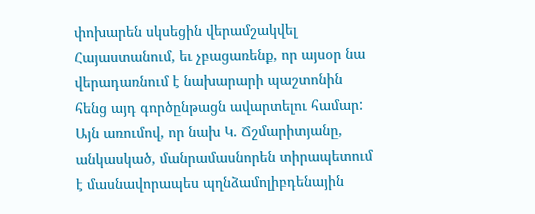փոխարեն սկսեցին վերամշակվել Հայաստանում, եւ չբացառենք, որ այսօր նա վերադառնում է նախարարի պաշտոնին հենց այդ գործընթացն ավարտելու համար: Այն առումով, որ նախ Կ. Ճշմարիտյանը, անկասկած, մանրամասնորեն տիրապետում է մասնավորապես պղնձամոլիբդենային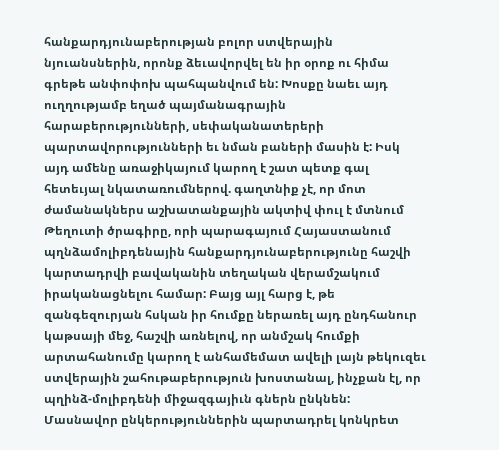հանքարդյունաբերության բոլոր ստվերային նյուանսներին, որոնք ձեւավորվել են իր օրոք ու հիմա գրեթե անփոփոխ պահպանվում են: Խոսքը նաեւ այդ ուղղությամբ եղած պայմանագրային հարաբերությունների, սեփականատերերի պարտավորությունների եւ նման բաների մասին է: Իսկ այդ ամենը առաջիկայում կարող է շատ պետք գալ հետեւյալ նկատառումներով. գաղտնիք չէ, որ մոտ ժամանակներս աշխատանքային ակտիվ փուլ է մտնում Թեղուտի ծրագիրը, որի պարագայում Հայաստանում պղնձամոլիբդենային հանքարդյունաբերությունը հաշվի կարտադրվի բավականին տեղական վերամշակում իրականացնելու համար: Բայց այլ հարց է, թե զանգեզուրյան հսկան իր հումքը ներառել այդ ընդհանուր կաթսայի մեջ, հաշվի առնելով, որ անմշակ հումքի արտահանումը կարող է անհամեմատ ավելի լայն թեկուզեւ ստվերային շահութաբերություն խոստանալ, ինչքան էլ, որ պղինձ-մոլիբդենի միջազգայիւն գներն ընկնեն: Մասնավոր ընկերություններին պարտադրել կոնկրետ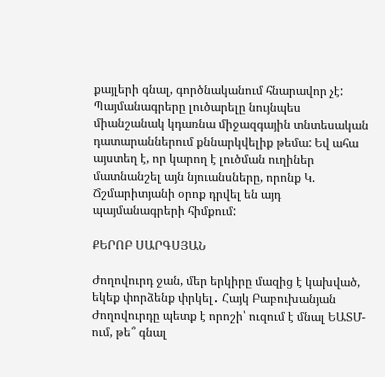քայլերի գնալ, գործնականում հնարավոր չէ: Պայմանագրերը լուծարելը նույնպես միանշանակ կդառնա միջազգային տնտեսական դատարաններում քննարկվելիք թեմա: Եվ ահա այստեղ է, որ կարող է լուծման ուղիներ մատնանշել այն նյուանսները, որոնք Կ. Ճշմարիտյանի օրոք դրվել են այդ պայմանագրերի հիմքում:

ՔԵՐՈԲ ՍԱՐԳՍՅԱՆ

Ժողովուրդ ջան, մեր երկիրը մազից է կախված, եկեք փորձենք փրկել․ Հայկ Բաբուխանյան Ժողովուրդը պետք է որոշի՝ ուզում է մնալ ԵԱՏՄ-ում, թե՞ գնալ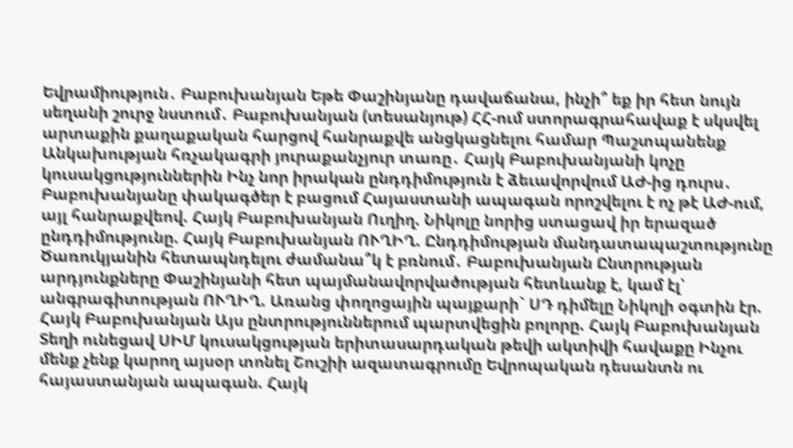Եվրամիություն․ Բաբուխանյան Եթե Փաշինյանը դավաճանա, ինչի՞ եք իր հետ նույն սեղանի շուրջ նստում․ Բաբուխանյան (տեսանյութ) ՀՀ-ում ստորագրահավաք է սկսվել արտաքին քաղաքական հարցով հանրաքվե անցկացնելու համար Պաշտպանենք Անկախության հռչակագրի յուրաքանչյուր տառը․ Հայկ Բաբուխանյանի կոչը կուսակցություններին Ինչ նոր իրական ընդդիմություն է ձեւավորվում ԱԺ-ից դուրս․ Բաբուխանյանը փակագծեր է բացում Հայաստանի ապագան որոշվելու է ոչ թէ ԱԺ-ում, այլ հանրաքվեով. Հայկ Բաբուխանյան Ուղիղ. Նիկոլը նորից ստացավ իր երազած ընդդիմությունը. Հայկ Բաբուխանյան ՈՒՂԻՂ. Ընդդիմության մանդատապաշտությունը Ծառուկյանին հետապնդելու ժամանա՞կ է բռնում․ Բաբուխանյան Ընտրության արդյունքները Փաշինյանի հետ պայմանավորվածության հետևանք է, կամ էլ՝ անգրագիտության ՈՒՂԻՂ. Առանց փողոցային պայքարի` ՍԴ դիմելը Նիկոլի օգտին էր. Հայկ Բաբուխանյան Այս ընտրություններում պարտվեցին բոլորը. Հայկ Բաբուխանյան Տեղի ունեցավ ՍԻՄ կուսակցության երիտասարդական թեվի ակտիվի հավաքը Ինչու մենք չենք կարող այսօր տոնել Շուշիի ազատագրումը Եվրոպական դեսանտն ու հայաստանյան ապագան. Հայկ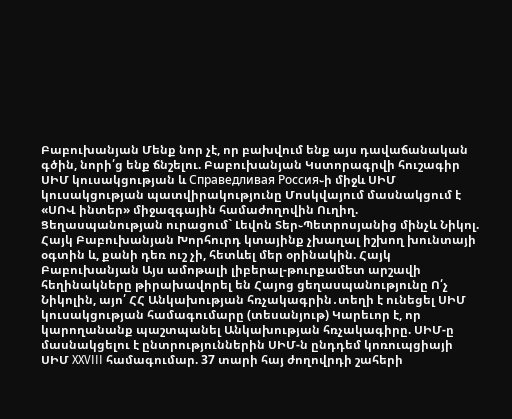Բաբուխանյան Մենք նոր չէ, որ բախվում ենք այս դավաճանական գծին, նորի՛ց ենք ճնշելու. Բաբուխանյան Կստորագրվի հուշագիր ՍԻՄ կուսակցության և Справедливая Россия֊ի միջև ՍԻՄ կուսակցության պատվիրակությունը Մոսկվայում մասնակցում է «ՍՈՎ ինտեր» միջազգային համաժողովին Ուղիղ. Ցեղասպանության ուրացում` Լեվոն Տեր֊Պետրոսյանից մինչև Նիկոլ. Հայկ Բաբուխանյան Խորհուրդ կտայինք չխաղալ իշխող խունտայի օգտին և, քանի դեռ ուշ չի, հետևել մեր օրինակին. Հայկ Բաբուխանյան Այս ամոթալի լիբերալ-թուրքամետ արշավի հեղինակները թիրախավորել են Հայոց ցեղասպանությունը Ո՛չ Նիկոլին, այո՛ ՀՀ Անկախության հռչակագրին․տեղի է ունեցել ՍԻՄ կուսակցության համագումարը (տեսանյութ) Կարեւոր է, որ կարողանանք պաշտպանել Անկախության հռչակագիրը. ՍԻՄ-ը մասնակցելու է ընտրություններին ՍԻՄ-ն ընդդեմ կոռուպցիայի ՍԻՄ XXVIII համագումար. 37 տարի հայ ժողովրդի շահերի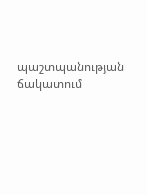պաշտպանության ճակատում